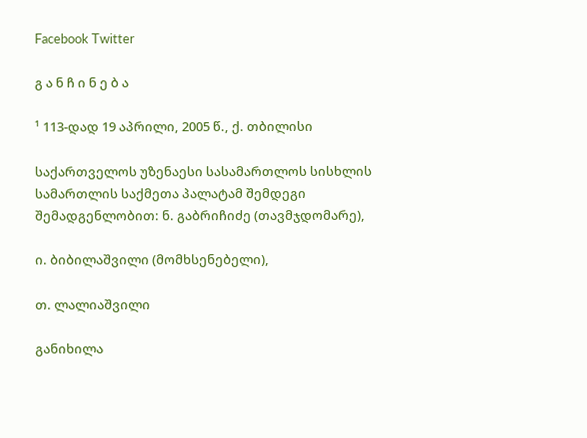Facebook Twitter

გ ა ნ ჩ ი ნ ე ბ ა

¹ 113-დად 19 აპრილი, 2005 წ., ქ. თბილისი

საქართველოს უზენაესი სასამართლოს სისხლის სამართლის საქმეთა პალატამ შემდეგი შემადგენლობით: ნ. გაბრიჩიძე (თავმჯდომარე),

ი. ბიბილაშვილი (მომხსენებელი),

თ. ლალიაშვილი

განიხილა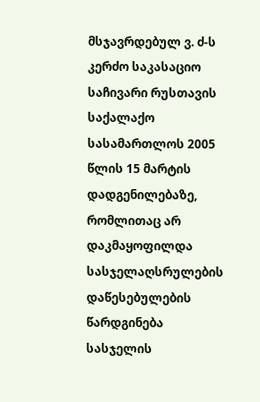მსჯავრდებულ ვ. ძ-ს კერძო საკასაციო საჩივარი რუსთავის საქალაქო სასამართლოს 2005 წლის 15 მარტის დადგენილებაზე, რომლითაც არ დაკმაყოფილდა სასჯელაღსრულების დაწესებულების წარდგინება სასჯელის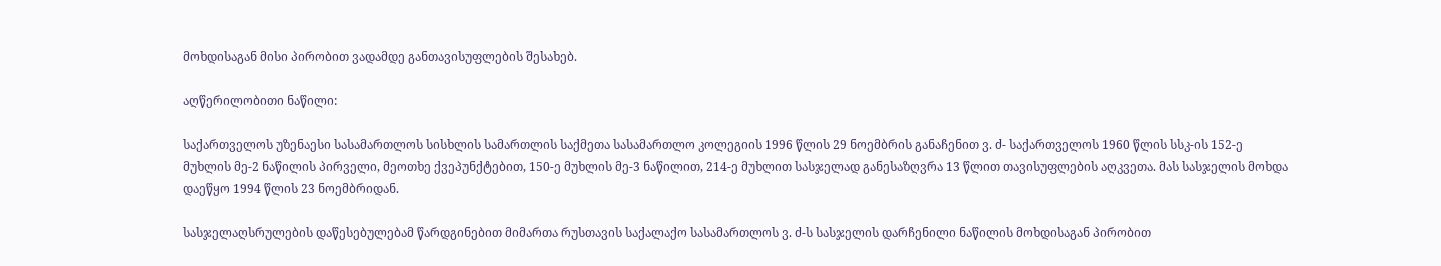მოხდისაგან მისი პირობით ვადამდე განთავისუფლების შესახებ.

აღწერილობითი ნაწილი:

საქართველოს უზენაესი სასამართლოს სისხლის სამართლის საქმეთა სასამართლო კოლეგიის 1996 წლის 29 ნოემბრის განაჩენით ვ. ძ- საქართველოს 1960 წლის სსკ-ის 152-ე მუხლის მე-2 ნაწილის პირველი, მეოთხე ქვეპუნქტებით, 150-ე მუხლის მე-3 ნაწილით, 214-ე მუხლით სასჯელად განესაზღვრა 13 წლით თავისუფლების აღკვეთა. მას სასჯელის მოხდა დაეწყო 1994 წლის 23 ნოემბრიდან.

სასჯელაღსრულების დაწესებულებამ წარდგინებით მიმართა რუსთავის საქალაქო სასამართლოს ვ. ძ-ს სასჯელის დარჩენილი ნაწილის მოხდისაგან პირობით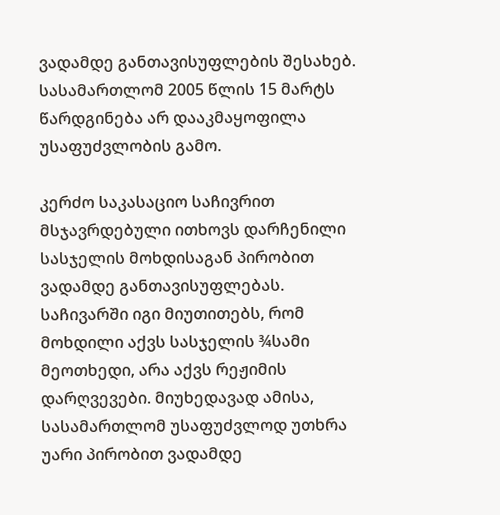ვადამდე განთავისუფლების შესახებ. სასამართლომ 2005 წლის 15 მარტს წარდგინება არ დააკმაყოფილა უსაფუძვლობის გამო.

კერძო საკასაციო საჩივრით მსჯავრდებული ითხოვს დარჩენილი სასჯელის მოხდისაგან პირობით ვადამდე განთავისუფლებას. საჩივარში იგი მიუთითებს, რომ მოხდილი აქვს სასჯელის ¾სამი მეოთხედი, არა აქვს რეჟიმის დარღვევები. მიუხედავად ამისა, სასამართლომ უსაფუძვლოდ უთხრა უარი პირობით ვადამდე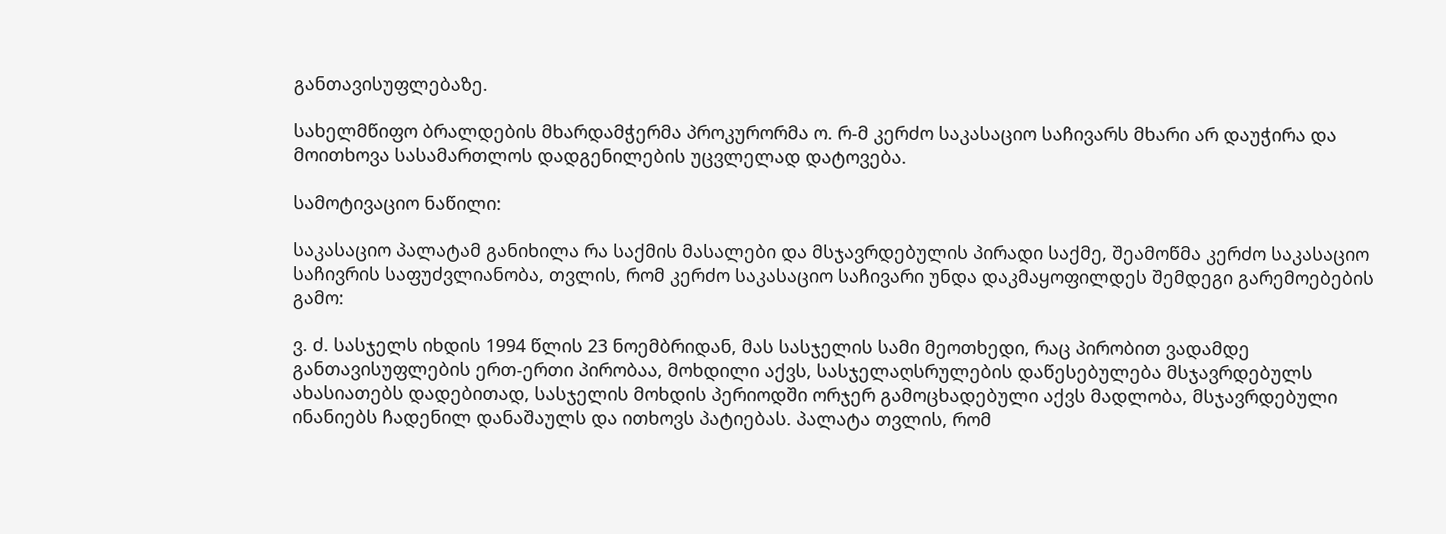განთავისუფლებაზე.

სახელმწიფო ბრალდების მხარდამჭერმა პროკურორმა ო. რ-მ კერძო საკასაციო საჩივარს მხარი არ დაუჭირა და მოითხოვა სასამართლოს დადგენილების უცვლელად დატოვება.

სამოტივაციო ნაწილი:

საკასაციო პალატამ განიხილა რა საქმის მასალები და მსჯავრდებულის პირადი საქმე, შეამოწმა კერძო საკასაციო საჩივრის საფუძვლიანობა, თვლის, რომ კერძო საკასაციო საჩივარი უნდა დაკმაყოფილდეს შემდეგი გარემოებების გამო:

ვ. ძ. სასჯელს იხდის 1994 წლის 23 ნოემბრიდან, მას სასჯელის სამი მეოთხედი, რაც პირობით ვადამდე განთავისუფლების ერთ-ერთი პირობაა, მოხდილი აქვს, სასჯელაღსრულების დაწესებულება მსჯავრდებულს ახასიათებს დადებითად, სასჯელის მოხდის პერიოდში ორჯერ გამოცხადებული აქვს მადლობა, მსჯავრდებული ინანიებს ჩადენილ დანაშაულს და ითხოვს პატიებას. პალატა თვლის, რომ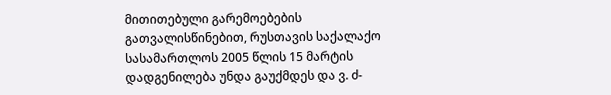მითითებული გარემოებების გათვალისწინებით, რუსთავის საქალაქო სასამართლოს 2005 წლის 15 მარტის დადგენილება უნდა გაუქმდეს და ვ. ძ-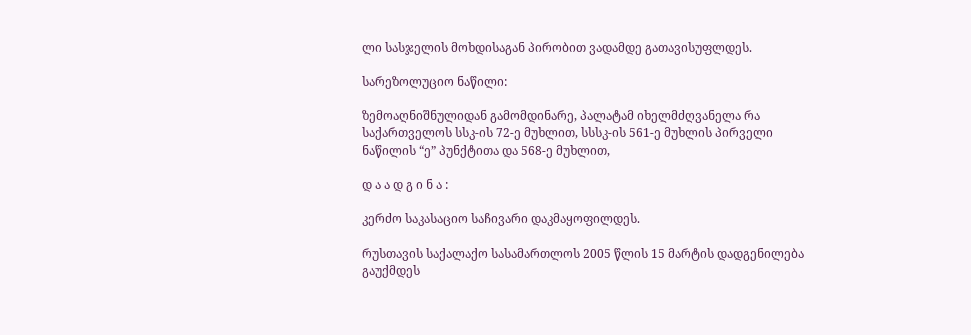ლი სასჯელის მოხდისაგან პირობით ვადამდე გათავისუფლდეს.

სარეზოლუციო ნაწილი:

ზემოაღნიშნულიდან გამომდინარე, პალატამ იხელმძღვანელა რა საქართველოს სსკ-ის 72-ე მუხლით, სსსკ-ის 561-ე მუხლის პირველი ნაწილის “ე” პუნქტითა და 568-ე მუხლით,

დ ა ა დ გ ი ნ ა :

კერძო საკასაციო საჩივარი დაკმაყოფილდეს.

რუსთავის საქალაქო სასამართლოს 2005 წლის 15 მარტის დადგენილება გაუქმდეს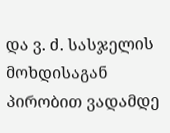და ვ. ძ. სასჯელის მოხდისაგან პირობით ვადამდე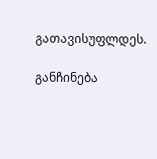გათავისუფლდეს.

განჩინება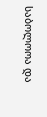საბოლოოა და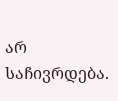არ საჩივრდება.